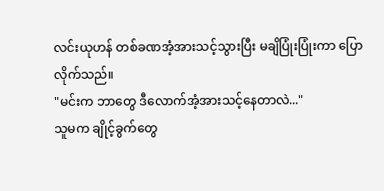လင်းယုဟန် တစ်ခဏအံ့အားသင့်သွားပြီး မချိပြုံးပြုံးကာ ပြောလိုက်သည်။
"မင်းက ဘာတွေ ဒီလောက်အံ့အားသင့်နေတာလဲ..."
သူမက ချိုင့်ခွက်တွေ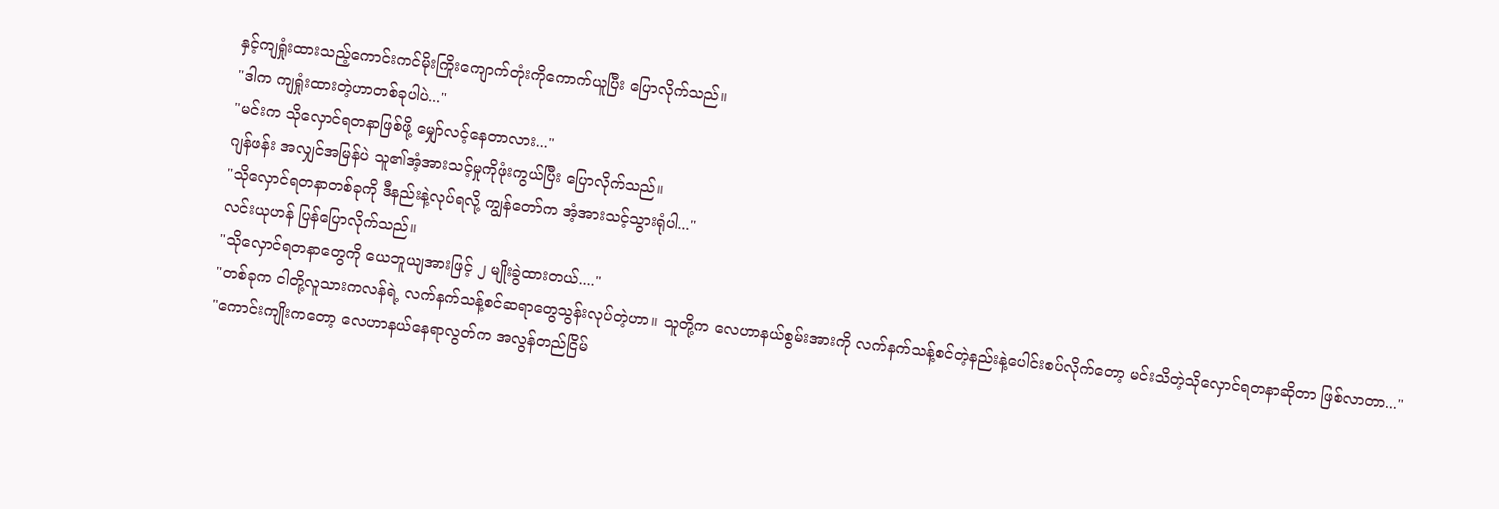နှင့်ကျရှုံးထားသည့်ကောင်းကင်မိုးကြိုးကျောက်တုံးကိုကောက်ယူပြီး ပြောလိုက်သည်။
"ဒါက ကျရှုံးထားတဲ့ဟာတစ်ခုပါပဲ..."
"မင်းက သိုလှောင်ရတနာဖြစ်ဖို့ မျှော်လင့်နေတာလား..."
ဂျန်ဖန်း အလျှင်အမြန်ပဲ သူ၏အံ့အားသင့်မှုကိုဖုံးကွယ်ပြီး ပြောလိုက်သည်။
"သိုလှောင်ရတနာတစ်ခုကို ဒီနည်းနဲ့လုပ်ရလို့ ကျွန်တော်က အံ့အားသင့်သွားရုံပါ..."
လင်းယုဟန် ပြန်ပြောလိုက်သည်။
"သိုလှောင်ရတနာတွေကို ယေဘူယျအားဖြင့် ၂ မျိုးခွဲထားတယ်...."
"တစ်ခုက ငါတို့လူသားကလန်ရဲ့ လက်နက်သန့်စင်ဆရာတွေသွန်းလုပ်တဲ့ဟာ။ သူတို့က လေဟာနယ်စွမ်းအားကို လက်နက်သန့်စင်တဲ့နည်းနဲ့ပေါင်းစပ်လိုက်တော့ မင်းသိတဲ့သိုလှောင်ရတနာဆိုတာ ဖြစ်လာတာ..."
"ကောင်းကျိုးကတော့ လေဟာနယ်နေရာလွတ်က အလွန်တည်ငြိမ်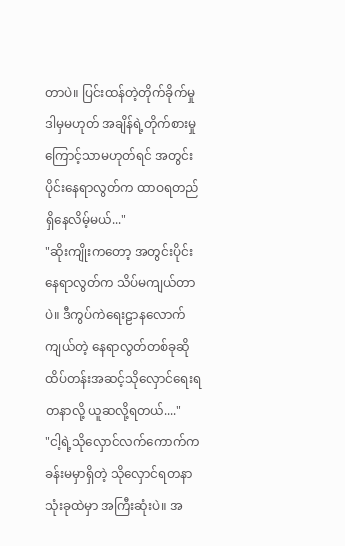တာပဲ။ ပြင်းထန်တဲ့တိုက်ခိုက်မှု ဒါမှမဟုတ် အချိန်ရဲ့တိုက်စားမှုကြောင့်သာမဟုတ်ရင် အတွင်းပိုင်းနေရာလွတ်က ထာဝရတည်ရှိနေလိမ့်မယ်..."
"ဆိုးကျိုးကတော့ အတွင်းပိုင်းနေရာလွတ်က သိပ်မကျယ်တာပဲ။ ဒီကွပ်ကဲရေးဠာနလောက်ကျယ်တဲ့ နေရာလွတ်တစ်ခုဆို ထိပ်တန်းအဆင့်သိုလှောင်ရေးရတနာလို့ ယူဆလို့ရတယ်...."
"ငါ့ရဲ့သိုလှောင်လက်ကောက်က ခန်းမမှာရှိတဲ့ သိုလှောင်ရတနာသုံးခုထဲမှာ အကြီးဆုံးပဲ။ အ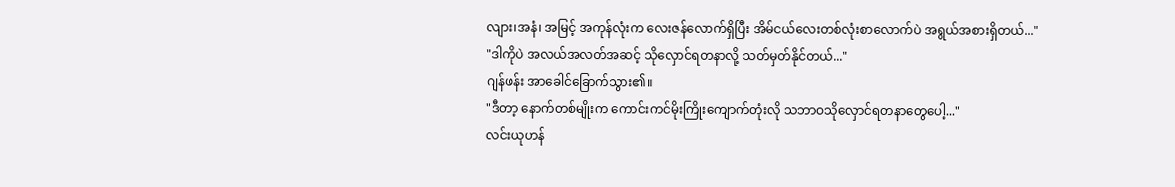လျား၊အနံ၊ အမြင့် အကုန်လုံးက လေးဇန်လောက်ရှိပြီး အိမ်ငယ်လေးတစ်လုံးစာလောက်ပဲ အရွယ်အစားရှိတယ်..."
"ဒါကိုပဲ အလယ်အလတ်အဆင့် သိုလှောင်ရတနာလို့ သတ်မှတ်နိုင်တယ်..."
ဂျန်ဖန်း အာခေါင်ခြောက်သွား၏။
"ဒီတာ့ နောက်တစ်မျိုးက ကောင်းကင်မိုးကြိုးကျောက်တုံးလို သဘာဝသိုလှောင်ရတနာတွေပေါ့..."
လင်းယုဟန်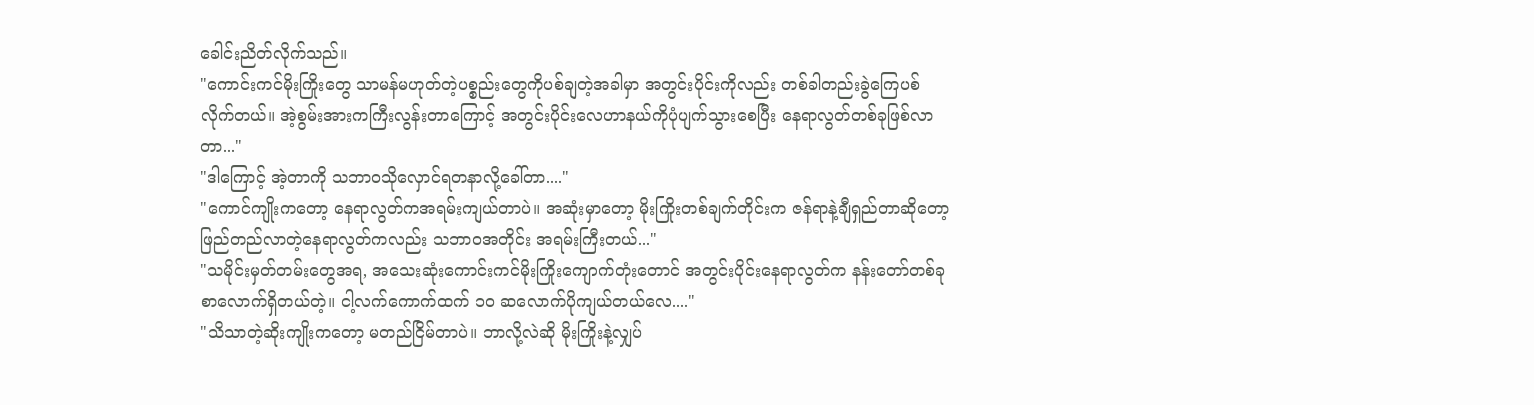ခေါင်းညိတ်လိုက်သည်။
"ကောင်းကင်မိုးကြိုးတွေ သာမန်မဟုတ်တဲ့ပစ္စည်းတွေကိုပစ်ချတဲ့အခါမှာ အတွင်းပိုင်းကိုလည်း တစ်ခါတည်းခွဲကြေပစ်လိုက်တယ်။ အဲ့စွမ်းအားကကြီးလွန်းတာကြောင့် အတွင်းပိုင်းလေဟာနယ်ကိုပုံပျက်သွားစေပြီး နေရာလွတ်တစ်ခုဖြစ်လာတာ..."
"ဒါကြောင့် အဲ့တာကို သဘာဝသိုလှောင်ရတနာလို့ခေါ်တာ...."
"ကောင်ကျိုးကတော့ နေရာလွတ်ကအရမ်းကျယ်တာပဲ။ အဆုံးမှာတော့ မိုးကြိုးတစ်ချက်တိုင်းက ဇန်ရာနဲ့ချီရှည်တာဆိုတော့ ဖြည်တည်လာတဲ့နေရာလွတ်ကလည်း သဘာဝအတိုင်း အရမ်းကြီးတယ်..."
"သမိုင်းမှတ်တမ်းတွေအရ, အသေးဆုံးကောင်းကင်မိုးကြိုးကျောက်တုံးတောင် အတွင်းပိုင်းနေရာလွတ်က နန်းတော်တစ်ခုစာလောက်ရှိတယ်တဲ့။ ငါ့လက်ကောက်ထက် ၁၀ ဆလောက်ပိုကျယ်တယ်လေ...."
"သိသာတဲ့ဆိုးကျိုးကတော့ မတည်ငြိမ်တာပဲ။ ဘာလို့လဲဆို မိုးကြိုးနဲ့လျှပ်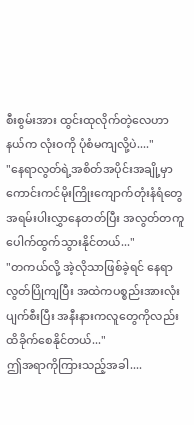စီးစွမ်းအား ထွင်းထုလိုက်တဲ့လေဟာနယ်က လုံးဝကို ပုံစံမကျလို့ပဲ...."
"နေရာလွတ်ရဲ့အစိတ်အပိုင်းအချို့မှာ ကောင်းကင်မိုးကြိုးကျောက်တုံးနံရံတွေ အရမ်းပါးလွှာနေတတ်ပြီး အလွတ်တကူပေါက်ထွက်သွားနိုင်တယ်..."
"တကယ်လို့ အဲ့လိုသာဖြစ်ခဲ့ရင် နေရာလွတ်ပြိုကျပြီး အထဲကပစ္စည်းအားလုံးပျက်စီးပြီး အနီးနားကလူတွေကိုလည်း ထိခိုက်စေနိုင်တယ်..."
ဤအရာကိုကြားသည့်အခါ....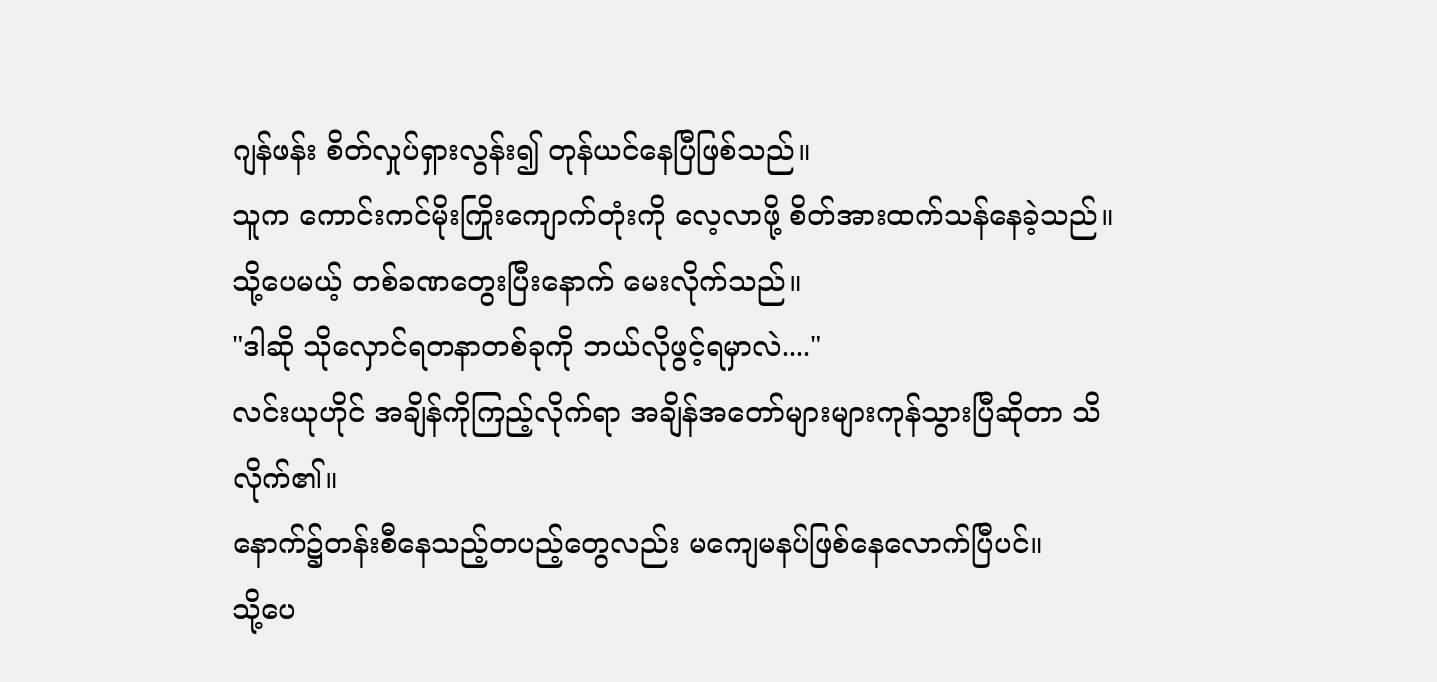ဂျန်ဖန်း စိတ်လှုပ်ရှားလွန်း၍ တုန်ယင်နေပြီဖြစ်သည်။
သူက ကောင်းကင်မိုးကြိုးကျောက်တုံးကို လေ့လာဖို့ စိတ်အားထက်သန်နေခဲ့သည်။
သို့ပေမယ့် တစ်ခဏတွေးပြီးနောက် မေးလိုက်သည်။
"ဒါဆို သိုလှောင်ရတနာတစ်ခုကို ဘယ်လိုဖွင့်ရမှာလဲ...."
လင်းယုဟိုင် အချိန်ကိုကြည့်လိုက်ရာ အချိန်အတော်များများကုန်သွားပြီဆိုတာ သိလိုက်၏။
နောက်၌တန်းစီနေသည့်တပည့်တွေလည်း မကျေမနပ်ဖြစ်နေလောက်ပြီပင်။
သို့ပေ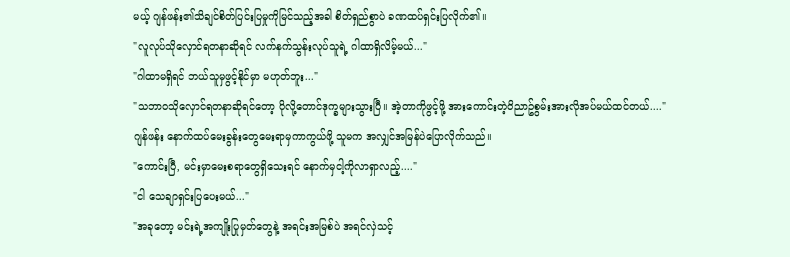မယ့် ဂျန်ဖန်း၏သိချင်စိတ်ပြင်းပြမှုကိုမြင်သည့်အခါ စိတ်ရှည်စွာပဲ ခဏထပ်ရှင်းပြလိုက်၏။
"လူလုပ်သိုလှောင်ရတနာဆိုရင် လက်နက်သွန်းလုပ်သူရဲ့ ဂါထာရှိလိမ့်မယ်..."
"ဂါထာမရှိရင် ဘယ်သူမှဖွင့်နိုင်မှာ မဟုတ်ဘူး..."
"သဘာဝသိုလှောင်ရတနာဆိုရင်တော့ ပိုလို့တောင်ဒုက္ခများသွားပြီ။ အဲ့တာကိုဖွင့်ဖို့ အားကောင်းတဲ့ဝိညာဥ်စွမ်းအားလိုအပ်မယ်ထင်တယ်...."
ဂျန်ဖန်း နောက်ထပ်မေးခွန်းတွေမေးရာမှကာကွယ်ဖို့ သူမက အလျှင်အမြန်ပဲပြောလိုက်သည်။
"ကောင်းပြီ, မင်းမှာမေးစရာတွေရှိသေးရင် နောက်မှငါ့ကိုလာရှာလည့်...."
"ငါ သေချာရှင်းပြပေးမယ်..."
"အခုတော့ မင်းရဲ့အကျိုးပြုမှတ်တွေနဲ့ အရင်းအမြစ်ပဲ အရင်လှဲသင့်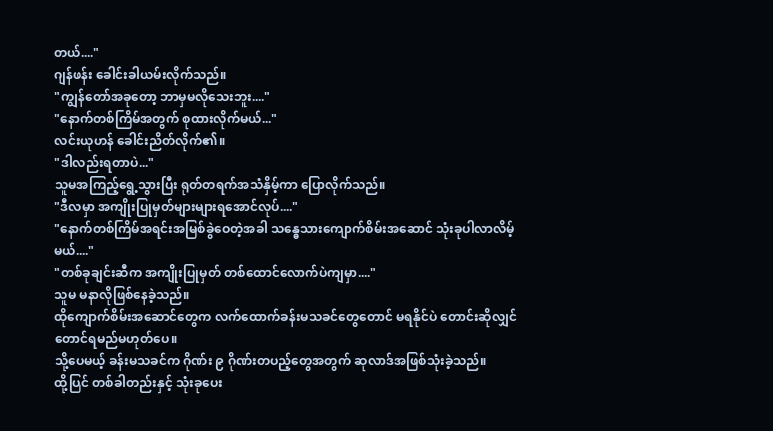တယ်...."
ဂျန်ဖန်း ခေါင်းခါယမ်းလိုက်သည်။
"ကျွန်တော်အခုတော့ ဘာမှမလိုသေးဘူး...."
"နောက်တစ်ကြိမ်အတွက် စုထားလိုက်မယ်..."
လင်းယုဟန် ခေါင်းညိတ်လိုက်၏။
"ဒါလည်းရတာပဲ..."
သူမအကြည့်ရွေ့သွားပြီး ရုတ်တရက်အသံနှိမ့်ကာ ပြောလိုက်သည်။
"ဒီလမှာ အကျိုးပြုမှတ်များများရအောင်လုပ်...."
"နောက်တစ်ကြိမ်အရင်းအမြစ်ခွဲဝေတဲ့အခါ သန္ဓေသားကျောက်စိမ်းအဆောင် သုံးခုပါလာလိမ့်မယ်...."
"တစ်ခုချင်းဆီက အကျိုးပြုမှတ် တစ်ထောင်လောက်ပဲကျမှာ...."
သူမ မနာလိုဖြစ်နေခဲ့သည်။
ထိုကျောက်စိမ်းအဆောင်တွေက လက်ထောက်ခန်းမသခင်တွေတောင် မရနိုင်ပဲ တောင်းဆိုလျှင်တောင်ရမည်မဟုတ်ပေ။
သို့ပေမယ့် ခန်းမသခင်က ဂိုဏ်း ၉ ဂိုဏ်းတပည့်တွေအတွက် ဆုလာဒ်အဖြစ်သုံးခဲ့သည်။
ထို့ပြင် တစ်ခါတည်းနှင့် သုံးခုပေး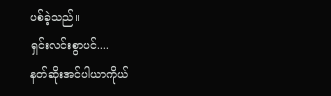ပစ်ခဲ့သည်။
ရှင်းလင်းစွာပင်....
နတ်ဆိုးအင်ပါယာကိုယ်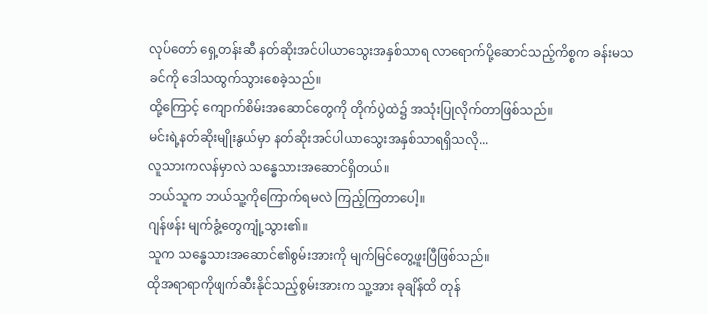လုပ်တော် ရှေ့တန်းဆီ နတ်ဆိုးအင်ပါယာသွေးအနှစ်သာရ လာရောက်ပို့ဆောင်သည့်ကိစ္စက ခန်းမသခင်ကို ဒေါသထွက်သွားစေခဲ့သည်။
ထို့ကြောင့် ကျောက်စိမ်းအဆောင်တွေကို တိုက်ပွဲထဲ၌ အသုံးပြုလိုက်တာဖြစ်သည်။
မင်းရဲ့နတ်ဆိုးမျိုးနွယ်မှာ နတ်ဆိုးအင်ပါယာသွေးအနှစ်သာရရှိသလို...
လူသားကလန်မှာလဲ သန္ဓေသားအဆောင်ရှိတယ်။
ဘယ်သူက ဘယ်သူ့ကိုကြောက်ရမလဲ ကြည့်ကြတာပေါ့။
ဂျန်ဖန်း မျက်ခွံ့တွေကျုံ့သွား၏။
သူက သန္ဓေသားအဆောင်၏စွမ်းအားကို မျက်မြင်တွေ့ဖူးပြီဖြစ်သည်။
ထိုအရာရာကိုဖျက်ဆီးနိုင်သည့်စွမ်းအားက သူ့အား ခုချိန်ထိ တုန်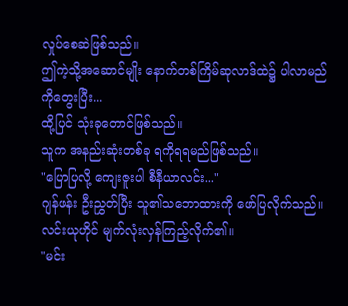လှုပ်စေဆဲဖြစ်သည်။
ဤကဲ့သို့အဆောင်မျိုး နောက်တစ်ကြိမ်ဆုလာဒ်ထဲ၌ ပါလာမည်ကိုတွေးပြီး...
ထို့ပြင် သုံးခုတောင်ဖြစ်သည်။
သူက အနည်းဆုံးတစ်ခု ရကိုရရမည်ဖြစ်သည်။
"ပြောပြလို့ ကျေးဇူးပါ စီနီယာလင်း..."
ဂျန်ဖန်း ဦးညွှတ်ပြီး သူ၏သဘောထားကို ဖော်ပြလိုက်သည်။
လင်းယုဟိုင် မျက်လုံးလှန်ကြည့်လိုက်၏။
"မင်း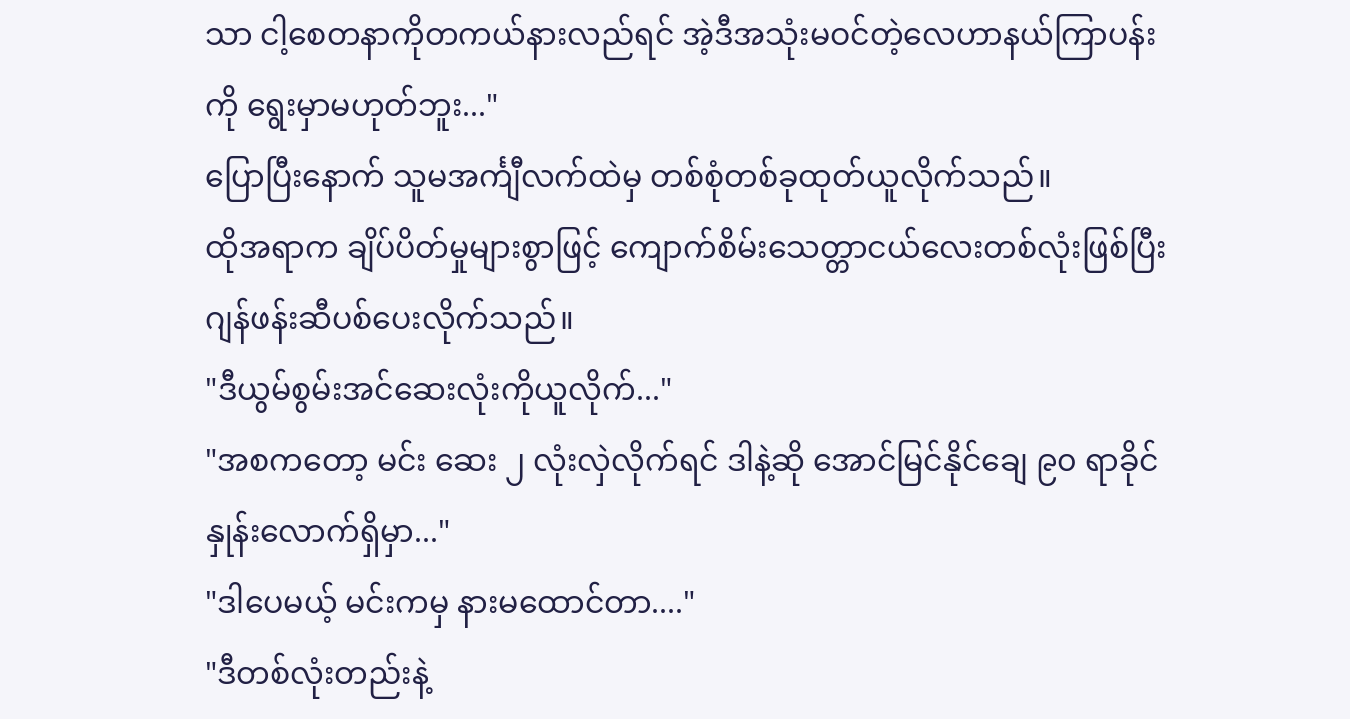သာ ငါ့စေတနာကိုတကယ်နားလည်ရင် အဲ့ဒီအသုံးမဝင်တဲ့လေဟာနယ်ကြာပန်းကို ရွေးမှာမဟုတ်ဘူး..."
ပြောပြီးနောက် သူမအင်္ကျီလက်ထဲမှ တစ်စုံတစ်ခုထုတ်ယူလိုက်သည်။
ထိုအရာက ချိပ်ပိတ်မှုများစွာဖြင့် ကျောက်စိမ်းသေတ္တာငယ်လေးတစ်လုံးဖြစ်ပြီး ဂျန်ဖန်းဆီပစ်ပေးလိုက်သည်။
"ဒီယွမ်စွမ်းအင်ဆေးလုံးကိုယူလိုက်..."
"အစကတော့ မင်း ဆေး ၂ လုံးလှဲလိုက်ရင် ဒါနဲ့ဆို အောင်မြင်နိုင်ချေ ၉၀ ရာခိုင်နှုန်းလောက်ရှိမှာ..."
"ဒါပေမယ့် မင်းကမှ နားမထောင်တာ...."
"ဒီတစ်လုံးတည်းနဲ့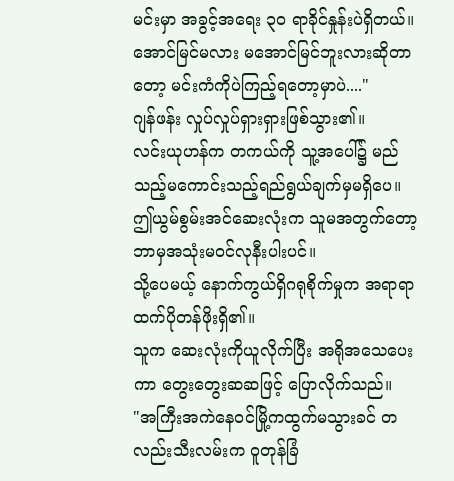မင်းမှာ အခွင့်အရေး ၃၀ ရာခိုင်နှုန်းပဲရှိတယ်။ အောင်မြင်မလား မအောင်မြင်ဘူးလားဆိုတာတော့ မင်းကံကိုပဲကြည့်ရတော့မှာပဲ...."
ဂျန်ဖန်း လှုပ်လှုပ်ရှားရှားဖြစ်သွား၏။
လင်းယုဟန်က တကယ်ကို သူ့အပေါ်၌ မည်သည့်မကောင်းသည့်ရည်ရွယ်ချက်မှမရှိပေ။
ဤယွမ်စွမ်းအင်ဆေးလုံးက သူမအတွက်တော့ ဘာမှအသုံးမဝင်လုနီးပါးပင်။
သို့ပေမယ့် နောက်ကွယ်ရှိဂရုစိုက်မှုက အရာရာထက်ပိုတန်ဖိုးရှိ၏။
သူက ဆေးလုံးကိုယူလိုက်ပြီး အရိုအသေပေးကာ တွေးတွေးဆဆဖြင့် ပြောလိုက်သည်။
"အကြီးအကဲနေဝင်မြို့ကထွက်မသွားခင် တလည်းသီးလမ်းက ဝူတုန်ခြံ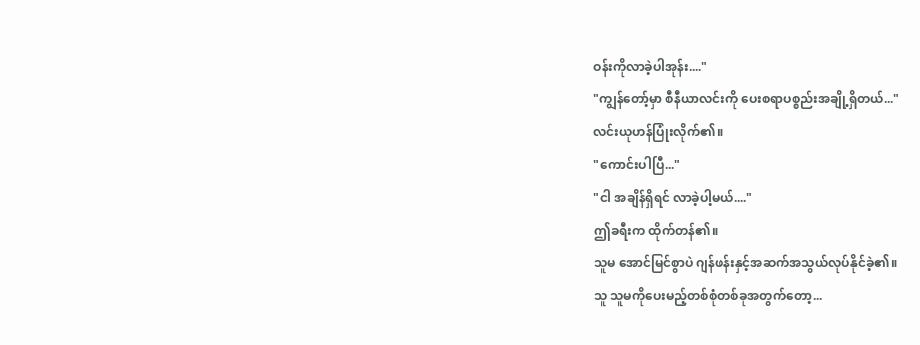ဝန်းကိုလာခဲ့ပါအုန်း...."
"ကျွန်တော့်မှာ စီနီယာလင်းကို ပေးစရာပစ္စည်းအချို့ရှိတယ်..."
လင်းယုဟန်ပြုံးလိုက်၏။
"ကောင်းပါပြီ..."
"ငါ အချိန်ရှိရင် လာခဲ့ပါ့မယ်...."
ဤခရီးက ထိုက်တန်၏။
သူမ အောင်မြင်စွာပဲ ဂျန်ဖန်းနှင့်အဆက်အသွယ်လုပ်နိုင်ခဲ့၏။
သူ သူမကိုပေးမည့်တစ်စုံတစ်ခုအတွက်တော့...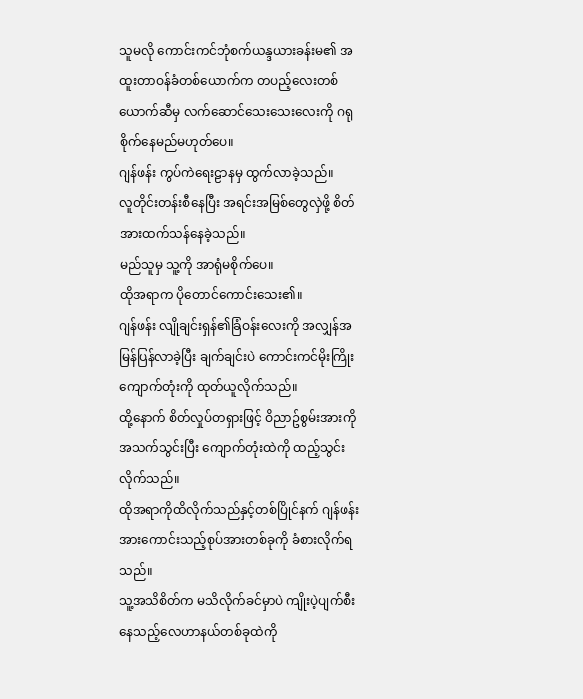သူမလို ကောင်းကင်ဘုံစက်ယန္ဒယားခန်းမ၏ အထူးတာဝန်ခံတစ်ယောက်က တပည့်လေးတစ်ယောက်ဆီမှ လက်ဆောင်သေးသေးလေးကို ဂရုစိုက်နေမည်မဟုတ်ပေ။
ဂျန်ဖန်း ကွပ်ကဲရေးဠာနမှ ထွက်လာခဲ့သည်။
လူတိုင်းတန်းစီနေပြီး အရင်းအမြစ်တွေလှဲဖို့ စိတ်အားထက်သန်နေခဲ့သည်။
မည်သူမှ သူ့ကို အာရုံမစိုက်ပေ။
ထိုအရာက ပိုတောင်ကောင်းသေး၏။
ဂျန်ဖန်း လျိုချင်းရှန်၏ခြံဝန်းလေးကို အလျှန်အမြန်ပြန်လာခဲ့ပြီး ချက်ချင်းပဲ ကောင်းကင်မိုးကြိုးကျောက်တုံးကို ထုတ်ယူလိုက်သည်။
ထို့နောက် စိတ်လှုပ်တရှားဖြင့် ဝိညာဥ်စွမ်းအားကိုအသက်သွင်းပြီး ကျောက်တုံးထဲကို ထည့်သွင်းလိုက်သည်။
ထိုအရာကိုထိလိုက်သည်နှင့်တစ်ပြိုင်နက် ဂျန်ဖန်း အားကောင်းသည့်စုပ်အားတစ်ခုကို ခံစားလိုက်ရသည်။
သူ့အသိစိတ်က မသိလိုက်ခင်မှာပဲ ကျိုးပဲ့ပျက်စီးနေသည့်လေဟာနယ်တစ်ခုထဲကို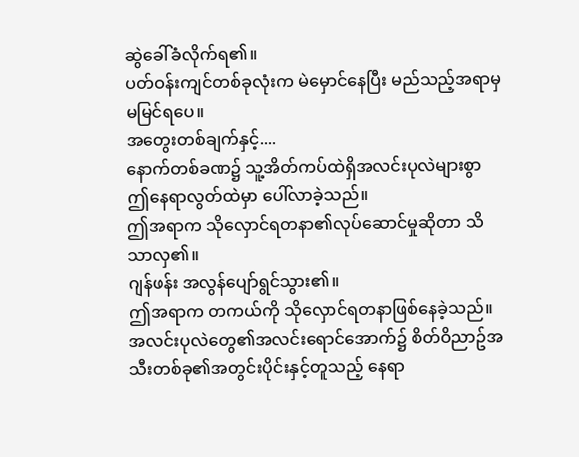ဆွဲခေါ်ခံလိုက်ရ၏။
ပတ်ဝန်းကျင်တစ်ခုလုံးက မဲမှောင်နေပြီး မည်သည့်အရာမှမမြင်ရပေ။
အတွေးတစ်ချက်နှင့်....
နောက်တစ်ခဏ၌ သူ့အိတ်ကပ်ထဲရှိအလင်းပုလဲများစွာ ဤနေရာလွတ်ထဲမှာ ပေါ်လာခဲ့သည်။
ဤအရာက သိုလှောင်ရတနာ၏လုပ်ဆောင်မှုဆိုတာ သိသာလှ၏။
ဂျန်ဖန်း အလွန်ပျော်ရွင်သွား၏။
ဤအရာက တကယ်ကို သိုလှောင်ရတနာဖြစ်နေခဲ့သည်။
အလင်းပုလဲတွေ၏အလင်းရောင်အောက်၌ စိတ်ဝိညာဥ်အသီးတစ်ခု၏အတွင်းပိုင်းနှင့်တူသည့် နေရာ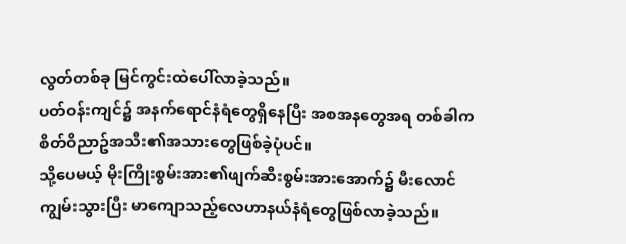လွတ်တစ်ခု မြင်ကွင်းထဲပေါ်လာခဲ့သည်။
ပတ်ဝန်းကျင်၌ အနက်ရောင်နံရံတွေရှိနေပြီး အစအနတွေအရ တစ်ခါက စိတ်ဝိညာဥ်အသီး၏အသားတွေဖြစ်ခဲ့ပုံပင်။
သို့ပေမယ့် မိုးကြိုးစွမ်းအား၏ဖျက်ဆီးစွမ်းအားအောက်၌ မီးလောင်ကျွမ်းသွားပြီး မာကျောသည့်လေဟာနယ်နံရံတွေဖြစ်လာခဲ့သည်။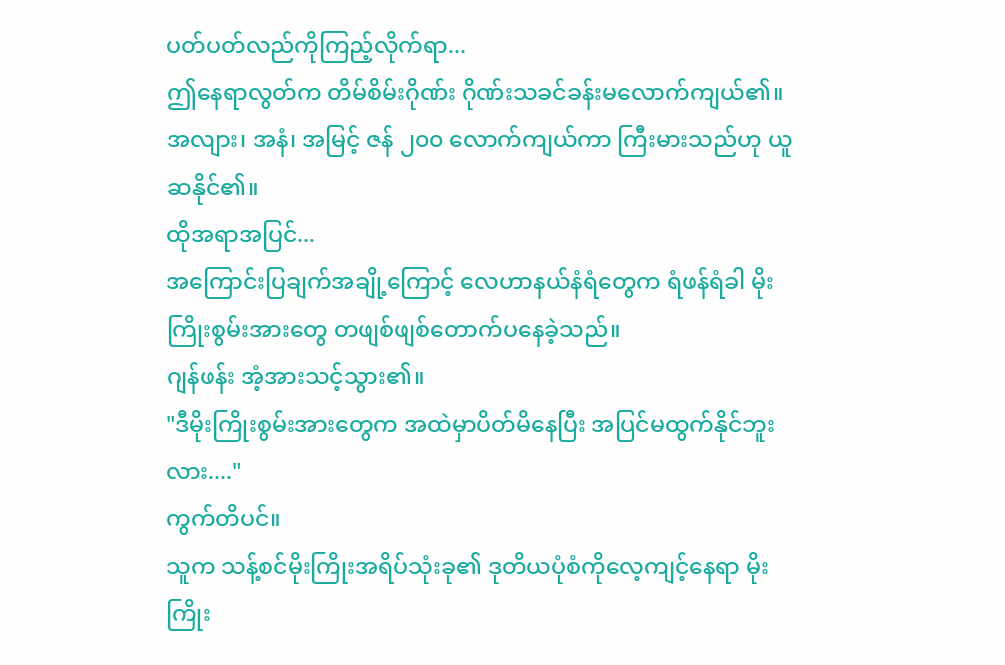ပတ်ပတ်လည်ကိုကြည့်လိုက်ရာ...
ဤနေရာလွတ်က တိမ်စိမ်းဂိုဏ်း ဂိုဏ်းသခင်ခန်းမလောက်ကျယ်၏။
အလျား၊ အနံ၊ အမြင့် ဇန် ၂၀၀ လောက်ကျယ်ကာ ကြီးမားသည်ဟု ယူဆနိုင်၏။
ထိုအရာအပြင်...
အကြောင်းပြချက်အချို့ကြောင့် လေဟာနယ်နံရံတွေက ရံဖန်ရံခါ မိုးကြိုးစွမ်းအားတွေ တဖျစ်ဖျစ်တောက်ပနေခဲ့သည်။
ဂျန်ဖန်း အံ့အားသင့်သွား၏။
"ဒီမိုးကြိုးစွမ်းအားတွေက အထဲမှာပိတ်မိနေပြီး အပြင်မထွက်နိုင်ဘူးလား...."
ကွက်တိပင်။
သူက သန့်စင်မိုးကြိုးအရိပ်သုံးခု၏ ဒုတိယပုံစံကိုလေ့ကျင့်နေရာ မိုးကြိုး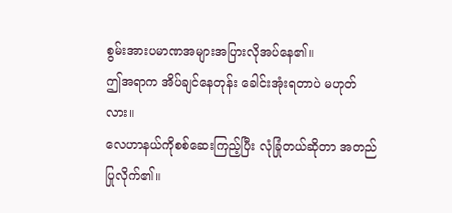စွမ်းအားပမာဏအများအပြားလိုအပ်နေ၏။
ဤအရာက အိပ်ချင်နေတုန်း ခေါင်းအုံးရတာပဲ မဟုတ်လား။
လေဟာနယ်ကိုစစ်ဆေးကြည့်ပြီး လုံခြုံတယ်ဆိုတာ အတည်ပြုလိုက်၏။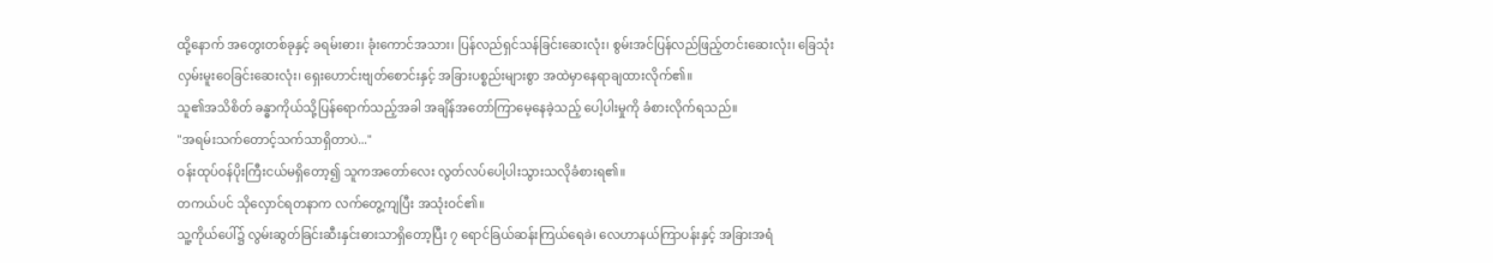ထို့နောက် အတွေးတစ်ခုနှင့် ခရမ်းဓား၊ ခုံးကောင်အသား၊ ပြန်လည်ရှင်သန်ခြင်းဆေးလုံး၊ စွမ်းအင်ပြန်လည်ဖြည့်တင်းဆေးလုံး၊ ခြေသုံးလှမ်းမူးဝေခြင်းဆေးလုံး၊ ရှေးဟောင်းဗျတ်စောင်းနှင့် အခြားပစ္စည်းများစွာ အထဲမှာနေရာချထားလိုက်၏။
သူ၏အသိစိတ် ခန္ဓာကိုယ်သို့ပြန်ရောက်သည့်အခါ အချိန်အတော်ကြာမေ့နေခဲ့သည့် ပေါ့ပါးမှုကို ခံစားလိုက်ရသည်။
"အရမ်းသက်တောင့်သက်သာရှိတာပဲ..."
ဝန်းထုပ်ဝန်ပိုးကြီးငယ်မရှိတော့၍ သူကအတော်လေး လွတ်လပ်ပေါ့ပါးသွားသလိုခံစားရ၏။
တကယ်ပင် သိုလှောင်ရတနာက လက်တွေ့ကျပြီး အသုံးဝင်၏။
သူ့ကိုယ်ပေါ်၌ လွမ်းဆွတ်ခြင်းဆီးနှင်းဓားသာရှိတော့ပြီး ၇ ရောင်ခြယ်ဆန်းကြယ်ရေခဲ၊ လေဟာနယ်ကြာပန်းနှင့် အခြားအရံ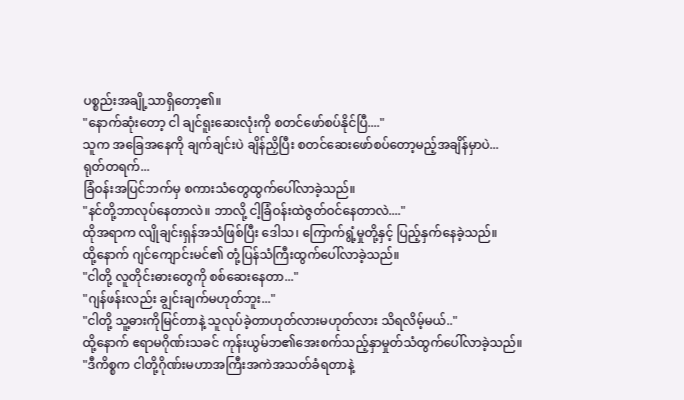ပစ္စည်းအချို့သာရှိတော့၏။
"နောက်ဆုံးတော့ ငါ ချင်ရူးဆေးလုံးကို စတင်ဖော်စပ်နိုင်ပြီ...."
သူက အခြေအနေကို ချက်ချင်းပဲ ချိန်ညှိပြီး စတင်ဆေးဖော်စပ်တော့မည့်အချိန်မှာပဲ...
ရုတ်တရက်...
ခြံဝန်းအပြင်ဘက်မှ စကားသံတွေထွက်ပေါ်လာခဲ့သည်။
"နင်တို့ဘာလုပ်နေတာလဲ။ ဘာလို့ ငါ့ခြံဝန်းထဲဇွတ်ဝင်နေတာလဲ...."
ထိုအရာက လျိုချင်းရှန်အသံဖြစ်ပြီး ဒေါသ၊ ကြောက်ရွံ့မှုတို့နှင့် ပြည့်နှက်နေခဲ့သည်။
ထို့နောက် ဂျင်ကျောင်းမင်၏ တုံ့ပြန်သံကြီးထွက်ပေါ်လာခဲ့သည်။
"ငါတို့ လူတိုင်းဓားတွေကို စစ်ဆေးနေတာ..."
"ဂျန်ဖန်းလည်း ချွင်းချက်မဟုတ်ဘူး..."
"ငါတို့ သူ့ဓားကိုမြင်တာနဲ့ သူလုပ်ခဲ့တာဟုတ်လားမဟုတ်လား သိရလိမ့်မယ်.."
ထို့နောက် ဧရာမဂိုဏ်းသခင် ကုန်းယွမ်ဘ၏အေးစက်သည့်နှာမှုတ်သံထွက်ပေါ်လာခဲ့သည်။
"ဒီကိစ္စက ငါတို့ဂိုဏ်းမဟာအကြီးအကဲအသတ်ခံရတာနဲ့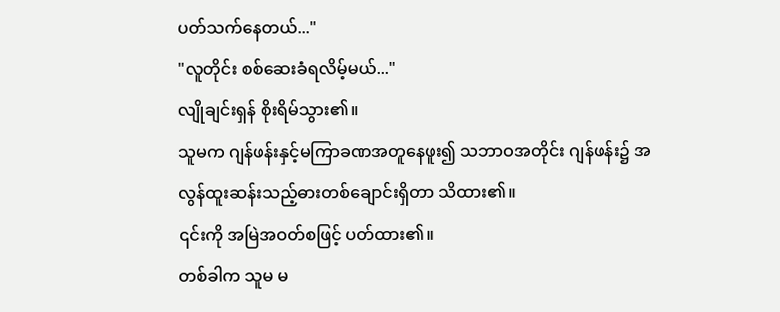ပတ်သက်နေတယ်..."
"လူတိုင်း စစ်ဆေးခံရလိမ့်မယ်..."
လျိုချင်းရှန် စိုးရိမ်သွား၏။
သူမက ဂျန်ဖန်းနှင့်မကြာခဏအတူနေဖူး၍ သဘာဝအတိုင်း ဂျန်ဖန်း၌ အလွန်ထူးဆန်းသည့်ဓားတစ်ချောင်းရှိတာ သိထား၏။
၎င်းကို အမြဲအဝတ်စဖြင့် ပတ်ထား၏။
တစ်ခါက သူမ မ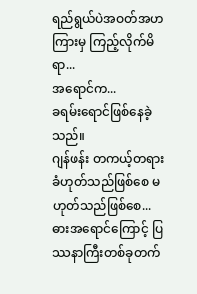ရည်ရွယ်ပဲအဝတ်အဟကြားမှ ကြည့်လိုက်မိရာ...
အရောင်က...
ခရမ်းရောင်ဖြစ်နေခဲ့သည်။
ဂျန်ဖန်း တကယ့်တရားခံဟုတ်သည်ဖြစ်စေ မဟုတ်သည်ဖြစ်စေ...
ဓားအရောင်ကြောင့် ပြဿနာကြီးတစ်ခုတက်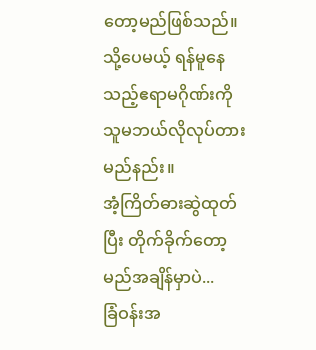တော့မည်ဖြစ်သည်။
သို့ပေမယ့် ရန်မူနေသည့်ဧရာမဂိုဏ်းကို သူမဘယ်လိုလုပ်တားမည်နည်း။
အံ့ကြိတ်ဓားဆွဲထုတ်ပြီး တိုက်ခိုက်တော့မည်အချိန်မှာပဲ...
ခြံဝန်းအ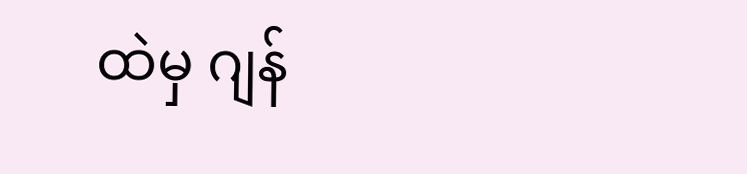ထဲမှ ဂျန်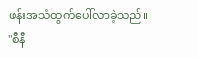ဖန်းအသံထွက်ပေါ်လာခဲ့သည်။
"စီနီ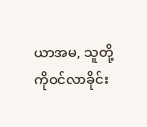ယာအမ, သူတို့ကိုဝင်လာခိုင်း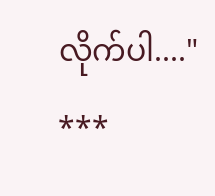လိုက်ပါ...."
***